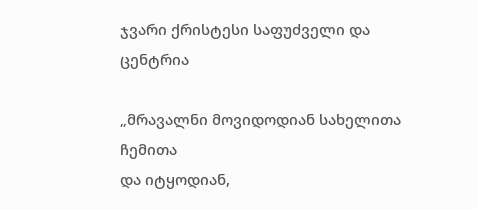ჯვარი ქრისტესი საფუძველი და ცენტრია

„მრავალნი მოვიდოდიან სახელითა ჩემითა
და იტყოდიან,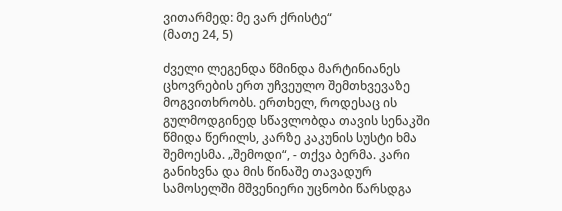ვითარმედ: მე ვარ ქრისტე“
(მათე 24, 5)

ძველი ლეგენდა წმინდა მარტინიანეს ცხოვრების ერთ უჩვეულო შემთხვევაზე მოგვითხრობს. ერთხელ, როდესაც ის გულმოდგინედ სწავლობდა თავის სენაკში წმიდა წერილს, კარზე კაკუნის სუსტი ხმა შემოესმა. „შემოდი“, - თქვა ბერმა. კარი განიხვნა და მის წინაშე თავადურ სამოსელში მშვენიერი უცნობი წარსდგა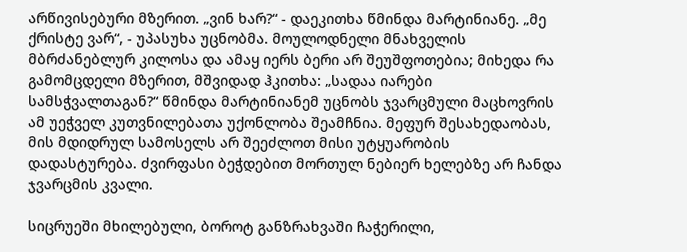არწივისებური მზერით. „ვინ ხარ?“ - დაეკითხა წმინდა მარტინიანე. „მე ქრისტე ვარ“, - უპასუხა უცნობმა. მოულოდნელი მნახველის მბრძანებლურ კილოსა და ამაყ იერს ბერი არ შეუშფოთებია; მიხედა რა გამომცდელი მზერით, მშვიდად ჰკითხა: „სადაა იარები სამსჭვალთაგან?“ წმინდა მარტინიანემ უცნობს ჯვარცმული მაცხოვრის ამ უეჭველ კუთვნილებათა უქონლობა შეამჩნია. მეფურ შესახედაობას, მის მდიდრულ სამოსელს არ შეეძლოთ მისი უტყუარობის დადასტურება. ძვირფასი ბეჭდებით მორთულ ნებიერ ხელებზე არ ჩანდა ჯვარცმის კვალი.

სიცრუეში მხილებული, ბოროტ განზრახვაში ჩაჭერილი,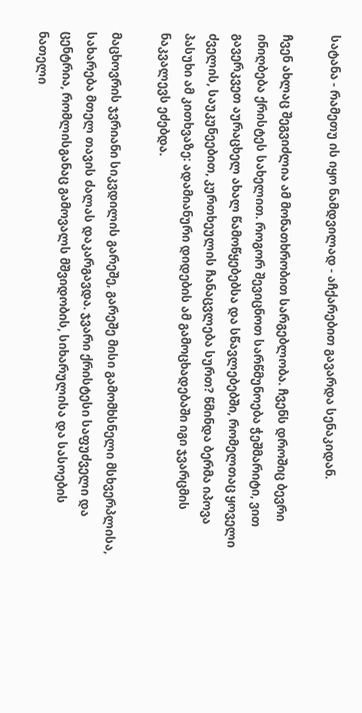სატანა - რამეთუ ის იყო ნამდვილად - აჩქარებით გავარდა სენაკიდან.

ჩვენ ახლაც შეგვიძლია ამ მონათხრობით სარგებლობა. ჩვენს დროშიც ბევრი ინიღბება ქრისტეს სახელით. როგორ შევიცნოთ სარწმუნოება ჭეშმარიტი, ვით გავერკვეთ აურაცხელ ახალ წამოწყებებსა და სწავლებებში, რომელთაც ყოველი ძველის, საუკუნეებით, კურთხეულის ჩანაცვლება სურთ? წმინდა ბერმა იპოვა პასუხი ამ კითხვაზე: ადამიანური დიდების ამ გამოცხადებაში იგი ჯვარცმის ნაკვალევს ეძებდა.

მაცხოვრის ჯვრიანი სიკვდილის გარეშე, გარეშე მისი გამომხსნელი მსხვერპლისა, სახარება მთელ თავის ძალას დაკარგავდა. ჯვარი ქრისტესი საფუძველი და ცენტრია, რომლისგანაც გამოვალს მშვიდობის, სიხარულისა და სასოების ნათელი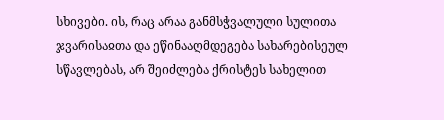სხივები. ის, რაც არაა განმსჭვალული სულითა ჯვარისაჲთა და ეწინააღმდეგება სახარებისეულ სწავლებას, არ შეიძლება ქრისტეს სახელით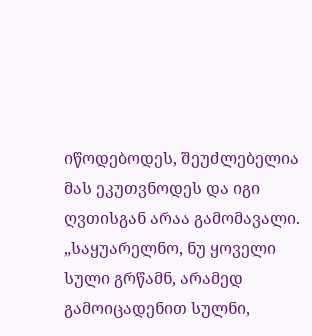იწოდებოდეს, შეუძლებელია მას ეკუთვნოდეს და იგი ღვთისგან არაა გამომავალი. „საყუარელნო, ნუ ყოველი სული გრწამნ, არამედ გამოიცადენით სულნი,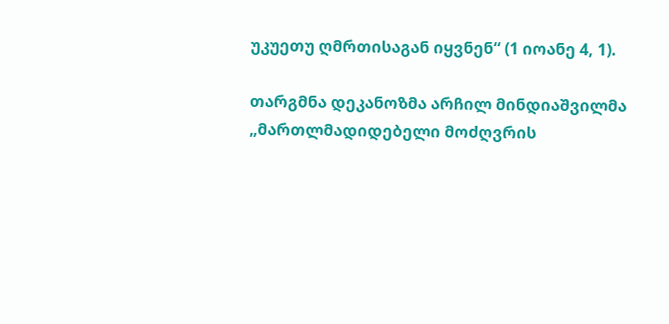უკუეთუ ღმრთისაგან იყვნენ“ (1 იოანე 4, 1).

თარგმნა დეკანოზმა არჩილ მინდიაშვილმა
„მართლმადიდებელი მოძღვრის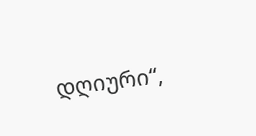დღიური“,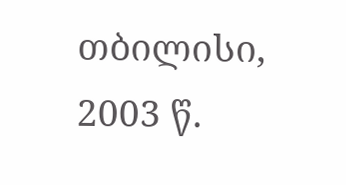თბილისი, 2003 წ.